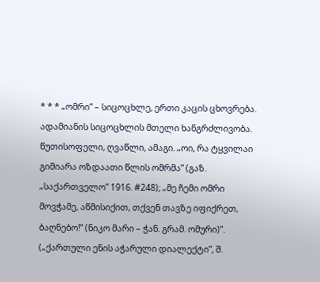* * * „ომრი“ – სიცოცხლე, ერთი კაცის ცხოვრება. ადამიანის სიცოცხლის მთელი ხანგრძლივობა. წუთისოფელი, ღვაწლი, ამაგი. „ოი, რა ტყვილაი გიმიარა ოზდაათი წლის ომრმა“ (გაზ. „საქართველო“ 1916. #248); „მე ჩემი ომრი მოვჭამე, აწმისიქით, თქვენ თავზე იფიქრეთ, ბაღნებო!“ (ნიკო მარი – ჭან. გრამ. ომური)“.
(„ქართული ენის აჭარული დიალექტი“, შ.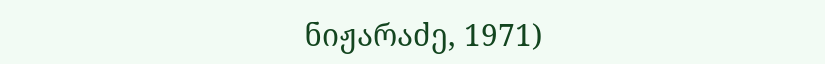ნიჟარაძე, 1971)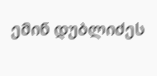ემინ დუბლიძეს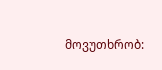მოვუთხრობ: